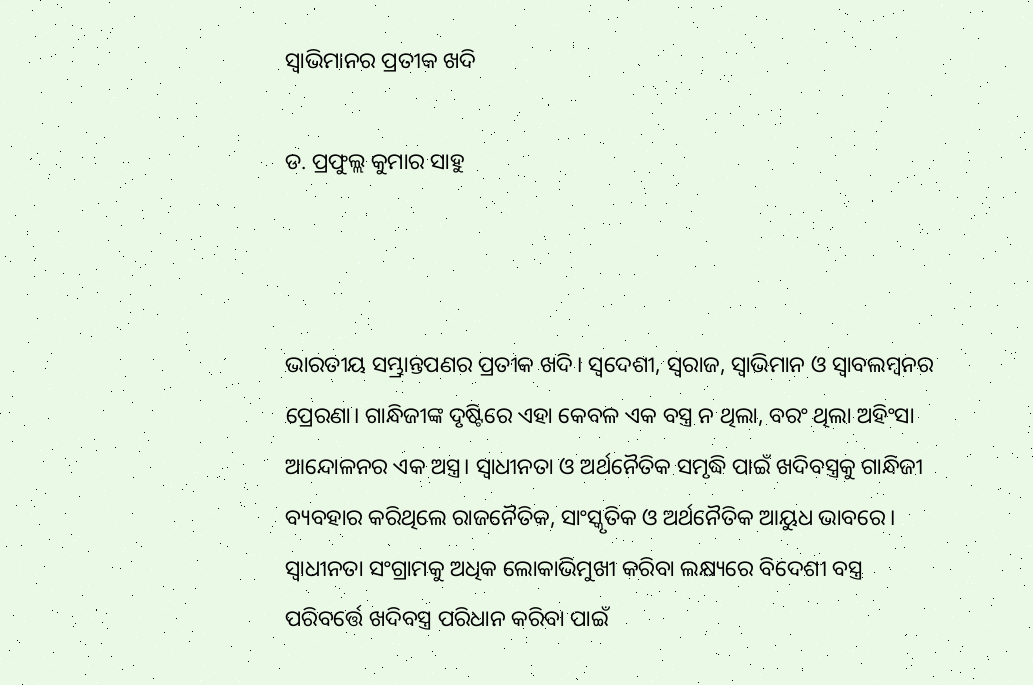ସ୍ବାଭିମାନର ପ୍ରତୀକ ଖଦି

ଡ. ପ୍ରଫୁଲ୍ଲ କୁମାର ସାହୁ



ଭାରତୀୟ ସମ୍ଭ୍ରାନ୍ତପଣର ପ୍ରତୀକ ଖଦି। ସ୍ବଦେଶୀ, ସ୍ବରାଜ, ସ୍ବାଭିମାନ ଓ ସ୍ବାବଲମ୍ବନର ପ୍ରେରଣା। ଗାନ୍ଧିଜୀଙ୍କ ଦୃଷ୍ଟିରେ ଏହା କେବଳ ଏକ ବସ୍ତ୍ର ନ ଥିଲା, ବରଂ ଥିଲା ଅହିଂସା ଆନ୍ଦୋଳନର ଏକ ଅସ୍ତ୍ର। ସ୍ବାଧୀନତା ଓ ଅର୍ଥନୈତିକ ସମୃଦ୍ଧି ପାଇଁ ଖଦିବସ୍ତ୍ରକୁ ଗାନ୍ଧିଜୀ ବ୍ୟବହାର କରିଥିଲେ ରାଜନୈତିକ, ସାଂସ୍କୃତିକ ଓ ଅର୍ଥନୈତିକ ଆୟୁଧ ଭାବରେ। ସ୍ବାଧୀନତା ସଂଗ୍ରାମକୁ ଅଧିକ ଲୋକାଭିମୁଖୀ କରିବା ଲକ୍ଷ୍ୟରେ ବିଦେଶୀ ବସ୍ତ୍ର ପରିବର୍ତ୍ତେ ଖଦିବସ୍ତ୍ର ପରିଧାନ କରିବା ପାଇଁ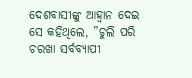ଦେଶବାସୀଙ୍କୁ ଆହ୍ବାନ ଦେଇ ସେ କହିଥିଲେ, ”ଚୁଲି ପରି ଚରଖା ସର୍ବବ୍ୟାପୀ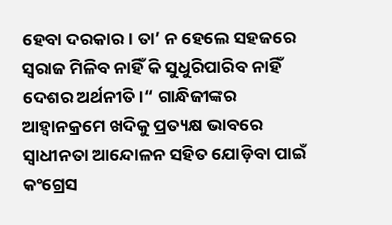ହେବା ଦରକାର। ତା’ ନ ହେଲେ ସହଜରେ ସ୍ବରାଜ ମିଳିବ ନାହିଁ କି ସୁଧୁରିପାରିବ ନାହିଁ ଦେଶର ଅର୍ଥନୀତି।“ ଗାନ୍ଧିଜୀଙ୍କର ଆହ୍ବାନକ୍ରମେ ଖଦିକୁ ପ୍ରତ୍ୟକ୍ଷ ଭାବରେ ସ୍ବାଧୀନତା ଆନ୍ଦୋଳନ ସହିତ ଯୋଡ଼ିବା ପାଇଁ କଂଗ୍ରେସ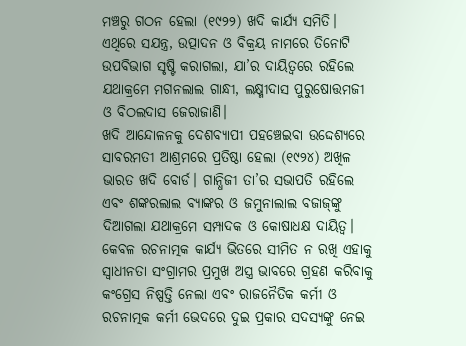ମଞ୍ଚରୁ ଗଠନ ହେଲା (୧୯୨୨) ଖଦି କାର୍ଯ୍ୟ ସମିତି। ଏଥିରେ ସଯନ୍ତ୍ର, ଉତ୍ପାଦନ ଓ ବିକ୍ରୟ ନାମରେ ତିନୋଟି ଉପବିଭାଗ ସୃଷ୍ଟି କରାଗଲା, ଯା’ର ଦାୟିତ୍ୱରେ ରହିଲେ ଯଥାକ୍ରମେ ମଗନଲାଲ ଗାନ୍ଧୀ, ଲକ୍ଷ୍ମୀଦାସ ପୁରୁଷୋତ୍ତମଜୀ ଓ ବିଠଲଦାସ ଜେରାଜାଣି।
ଖଦି ଆନ୍ଦୋଳନକୁ ଦେଶବ୍ୟାପୀ ପହଞ୍ଚେଇବା ଉଦ୍ଦେଶ୍ୟରେ ସାବରମତୀ ଆଶ୍ରମରେ ପ୍ରତିଷ୍ଠା ହେଲା (୧୯୨୪) ଅଖିଳ ଭାରତ ଖଦି ବୋର୍ଡ। ଗାନ୍ଧିଜୀ ତା’ର ସଭାପତି ରହିଲେ ଏବଂ ଶଙ୍କରଲାଲ ବ୍ୟାଙ୍କର ଓ ଜମୁନାଲାଲ ବଜାଜ୍‌ଙ୍କୁ ଦିଆଗଲା ଯଥାକ୍ରମେ ସମ୍ପାଦକ ଓ କୋଷାଧକ୍ଷ ଦାୟିତ୍ୱ। କେବଳ ରଚନାତ୍ମକ କାର୍ଯ୍ୟ ଭିତରେ ସୀମିତ ନ ରଖି ଏହାକୁ ସ୍ବାଧୀନତା ସଂଗ୍ରାମର ପ୍ରମୁଖ ଅସ୍ତ୍ର ଭାବରେ ଗ୍ରହଣ କରିବାକୁ କଂଗ୍ରେସ ନିଷ୍ପତ୍ତି ନେଲା ଏବଂ ରାଜନୈତିକ କର୍ମୀ ଓ ରଚନାତ୍ମକ କର୍ମୀ ଭେଦରେ ଦୁଇ ପ୍ରକାର ସଦସ୍ୟଙ୍କୁ ନେଇ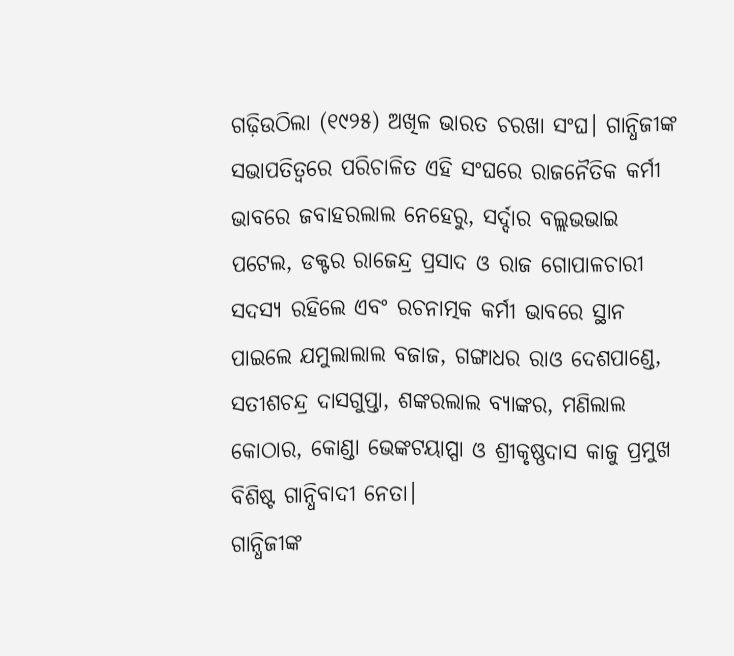ଗଢ଼ିଉଠିଲା (୧୯୨୫) ଅଖିଳ ଭାରତ ଚରଖା ସଂଘ। ଗାନ୍ଧିଜୀଙ୍କ ସଭାପତିତ୍ୱରେ ପରିଚାଳିତ ଏହି ସଂଘରେ ରାଜନୈତିକ କର୍ମୀ ଭାବରେ ଜବାହରଲାଲ ନେହେରୁ, ସର୍ଦ୍ଦାର ବଲ୍ଲଭଭାଇ ପଟେଲ, ଡକ୍ଟର ରାଜେନ୍ଦ୍ର ପ୍ରସାଦ ଓ ରାଜ ଗୋପାଳଚାରୀ ସଦସ୍ୟ ରହିଲେ ଏବଂ ରଚନାତ୍ମକ କର୍ମୀ ଭାବରେ ସ୍ଥାନ ପାଇଲେ ଯମୁଲାଲାଲ ବଜାଜ, ଗଙ୍ଗାଧର ରାଓ ଦେଶପାଣ୍ଡେ, ସତୀଶଚନ୍ଦ୍ର ଦାସଗୁପ୍ତା, ଶଙ୍କରଲାଲ ବ୍ୟାଙ୍କର, ମଣିଲାଲ କୋଠାର, କୋଣ୍ଡା ଭେଙ୍କଟୟାପ୍ପା ଓ ଶ୍ରୀକୃଷ୍ଣଦାସ କାଜୁ ପ୍ରମୁଖ ବିଶିଷ୍ଟ ଗାନ୍ଧିବାଦୀ ନେତା।
ଗାନ୍ଧିଜୀଙ୍କ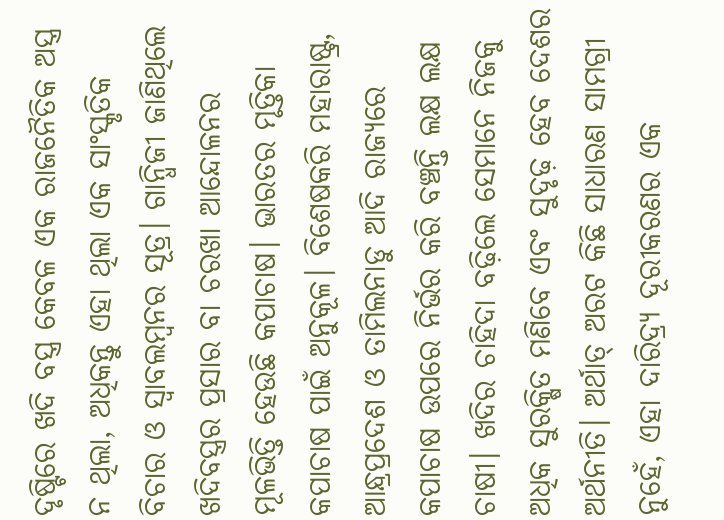ଦୃଷ୍ଟିରେ ଖଦି ବସ୍ତ୍ର କେବଳ ଏକ ରାଜନୈତିକ ଅସ୍ତ୍ର ନ ଥିଲା, ଅଧିକନ୍ତୁ ଏହା ଥିଲା ଏକ ସାଂସ୍କୃତିକ ବିଚାର ଓ ସ୍ବାବଲମ୍ବନର ସୂତ୍ର। ଗାନ୍ଧିଜୀ ଜାଣିଥିଲେ ଖଦିବସ୍ତ୍ରର ପ୍ରସାର ବା ଚରଖା ଆନ୍ଦୋଳନର ମୂଳଭିତ୍ତି ହେଉଛି କପାଚାଷ। ଭାରତର ମୃତ୍ତିକା କପାଚାଷ ପାଇଁ ଅନୁକୂଳ। ବିଶେଷକରି ମହାରାଷ୍ଟ୍ର, ଆନ୍ଧ୍ରପ୍ରଦେଶ ଓ ତାମିଲନାଡୁ ଆଦି ରାଜ୍ୟରେ କପାଚାଷ ଉପରେ ନିର୍ଭର କରି ବଞ୍ଚନ୍ତି ଲକ୍ଷ ଲକ୍ଷ ଚାଷୀ। ଖଦିର ଚାହିଦା ବଢ଼ିଲେ ସେମାନେ ନିଜକୁ ଅଧିକ ସୁରକ୍ଷିତ ମଣିବେ ଏବଂ ସୁଦୃଢ଼ ହେବ ଦେଶର ଅର୍ଥନୀତି। ଅର୍ଥାତ୍‌ ଅରଟ କିଛି ସାଧାରଣ ସାମଗ୍ରୀ ନୁହେଁ, ଏହା ଦାରିଦ୍ର୍ୟ ଦୂରୀକରଣର ଏକ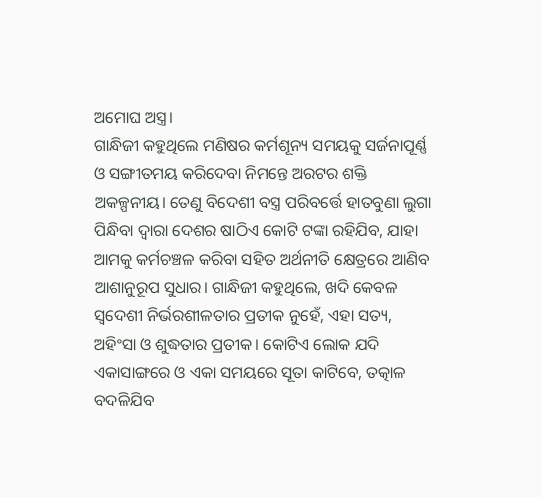ଅମୋଘ ଅସ୍ତ୍ର।
ଗାନ୍ଧିଜୀ କହୁଥିଲେ ମଣିଷର କର୍ମଶୂନ୍ୟ ସମୟକୁ ସର୍ଜନାପୂର୍ଣ୍ଣ ଓ ସଙ୍ଗୀତମୟ କରିଦେବା ନିମନ୍ତେ ଅରଟର ଶକ୍ତି ଅକଳ୍ପନୀୟ। ତେଣୁ ବିଦେଶୀ ବସ୍ତ୍ର ପରିବର୍ତ୍ତେ ହାତବୁଣା ଲୁଗା ପିନ୍ଧିବା ଦ୍ବାରା ଦେଶର ଷାଠିଏ କୋଟି ଟଙ୍କା ରହିଯିବ, ଯାହା ଆମକୁ କର୍ମଚଞ୍ଚଳ କରିବା ସହିତ ଅର୍ଥନୀତି କ୍ଷେତ୍ରରେ ଆଣିବ ଆଶାନୁରୂପ ସୁଧାର। ଗାନ୍ଧିଜୀ କହୁଥିଲେ, ଖଦି କେବଳ ସ୍ବଦେଶୀ ନିର୍ଭରଶୀଳତାର ପ୍ରତୀକ ନୁହେଁ, ଏହା ସତ୍ୟ, ଅହିଂସା ଓ ଶୁଦ୍ଧତାର ପ୍ରତୀକ। କୋଟିଏ ଲୋକ ଯଦି ଏକାସାଙ୍ଗରେ ଓ ଏକା ସମୟରେ ସୂତା କାଟିବେ, ତତ୍କାଳ ବଦଳିଯିବ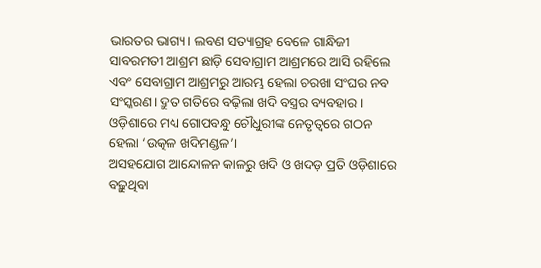ଭାରତର ଭାଗ୍ୟ। ଲବଣ ସତ୍ୟାଗ୍ରହ ବେଳେ ଗାନ୍ଧିଜୀ ସାବରମତୀ ଆଶ୍ରମ ଛାଡ଼ି ସେବାଗ୍ରାମ ଆଶ୍ରମରେ ଆସି ରହିଲେ ଏବଂ ସେବାଗ୍ରାମ ଆଶ୍ରମରୁ ଆରମ୍ଭ ହେଲା ଚରଖା ସଂଘର ନବ ସଂସ୍କରଣ। ଦ୍ରୁତ ଗତିରେ ବଢ଼ିଲା ଖଦି ବସ୍ତ୍ରର ବ୍ୟବହାର। ଓଡ଼ିଶାରେ ମଧ୍ୟ ଗୋପବନ୍ଧୁ ଚୌଧୁରୀଙ୍କ ନେତୃତ୍ୱରେ ଗଠନ ହେଲା ‘ଉତ୍କଳ ଖଦିମଣ୍ଡଳ’।
ଅସହଯୋଗ ଆନ୍ଦୋଳନ କାଳରୁ ଖଦି ଓ ଖଦଡ଼ ପ୍ରତି ଓଡ଼ିଶାରେ ବଢ଼ୁଥିବା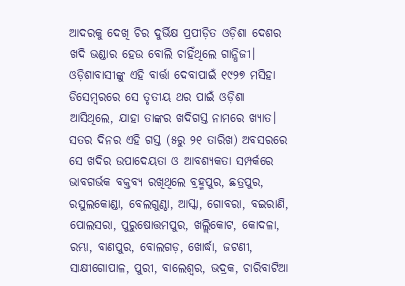ଆଦରକୁ ଦେଖି ଚିର ଦୁର୍ଭିକ୍ଷ ପ୍ରପୀଡ଼ିତ ଓଡ଼ିଶା ଦେଶର ଖଦି ଭଣ୍ଡାର ହେଉ ବୋଲି ଚାହିଁଥିଲେ ଗାନ୍ଧିଜୀ। ଓଡ଼ିଶାବାସୀଙ୍କୁ ଏହି ବାର୍ତ୍ତା ଦେବାପାଇଁ ୧୯୨୭ ମସିହା ଡିସେମ୍ବରରେ ସେ ତୃତୀୟ ଥର ପାଇଁ ଓଡ଼ିଶା ଆସିଥିଲେ, ଯାହା ତାଙ୍କର ଖଦିଗସ୍ତ ନାମରେ ଖ୍ୟାତ। ସତର ଦିନର ଏହି ଗସ୍ତ (୫ରୁ ୨୧ ତାରିଖ) ଅବସରରେ ସେ ଖଦିର ଉପାଦେୟତା ଓ ଆବଶ୍ୟକତା ସମ୍ପର୍କରେ ଭାବଗର୍ଭକ ବକ୍ତବ୍ୟ ରଖିଥିଲେ ବ୍ରହ୍ମପୁର, ଛତ୍ରପୁର, ରସୁଲକୋଣ୍ଡା, ବେଲଗୁଣ୍ଠା, ଆସ୍କା, ଗୋବରା, ବଇରାଣି, ପୋଲସରା, ପୁରୁଷୋତ୍ତମପୁର, ଖଲ୍ଲିକୋଟ, କୋଦଳା, ରମ୍ଭା, ବାଣପୁର, ବୋଲଗଡ଼, ଖୋର୍ଦ୍ଧା, ଜଟଣୀ, ସାକ୍ଷୀଗୋପାଳ, ପୁରୀ, ବାଲେଶ୍ବର, ଭଦ୍ରକ, ଚାରିବାଟିଆ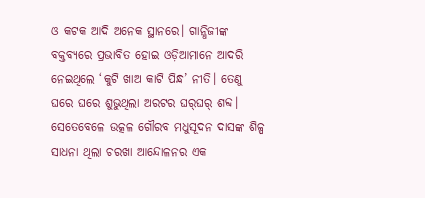ଓ କଟକ ଆଦି ଅନେକ ସ୍ଥାନରେ। ଗାନ୍ଧିଜୀଙ୍କ ବକ୍ତବ୍ୟରେ ପ୍ରଭାବିତ ହୋଇ ଓଡ଼ିଆମାନେ ଆଦରି ନେଇଥିଲେ ‘କୁଟି ଖାଅ କାଟି ପିନ୍ଧ’ ନୀତି। ତେଣୁ ଘରେ ଘରେ ଶୁଭୁଥିଲା ଅରଟର ଘର୍‌ଘର୍‌ ଶବ୍ଦ। ସେତେବେଳେ ଉତ୍କଳ ଗୌରବ ମଧୁସୂଦନ ଦାସଙ୍କ ଶିଳ୍ପ ସାଧନା ଥିଲା ଚରଖା ଆନ୍ଦୋଳନର ଏକ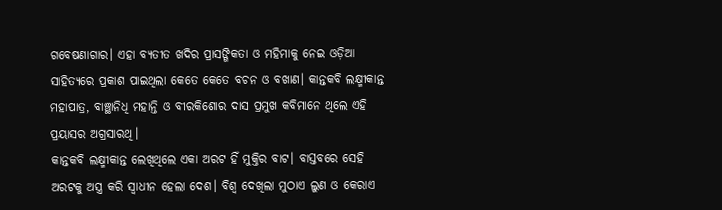ଗବେଷଣାଗାର। ଏହା ବ୍ୟତୀତ ଖଦିର ପ୍ରାସଙ୍ଗିକତା ଓ ମହିମାକୁ ନେଇ ଓଡ଼ିଆ ସାହିତ୍ୟରେ ପ୍ରକାଶ ପାଇଥିଲା କେତେ କେତେ ବଚନ ଓ ବଖାଣ। କାନ୍ତକବି ଲକ୍ଷ୍ମୀକାନ୍ତ ମହାପାତ୍ର, ବାଞ୍ଛାନିଧି ମହାନ୍ତି ଓ ବୀରକିଶୋର ଦାସ ପ୍ରମୁଖ କବିମାନେ ଥିଲେ ଏହି ପ୍ରୟାସର ଅଗ୍ରସାରଥି।
କାନ୍ତକବି ଲକ୍ଷ୍ମୀକାନ୍ତ ଲେଖିଥିଲେ ଏକା ଅରଟ ହିଁ ମୁକ୍ତିର ବାଟ। ବାସ୍ତବରେ ସେହି ଅରଟକୁ ଅସ୍ତ୍ର କରି ସ୍ବାଧୀନ ହେଲା ଦେଶ। ବିଶ୍ବ ଦେଖିଲା ମୁଠାଏ ଲୁଣ ଓ କେରାଏ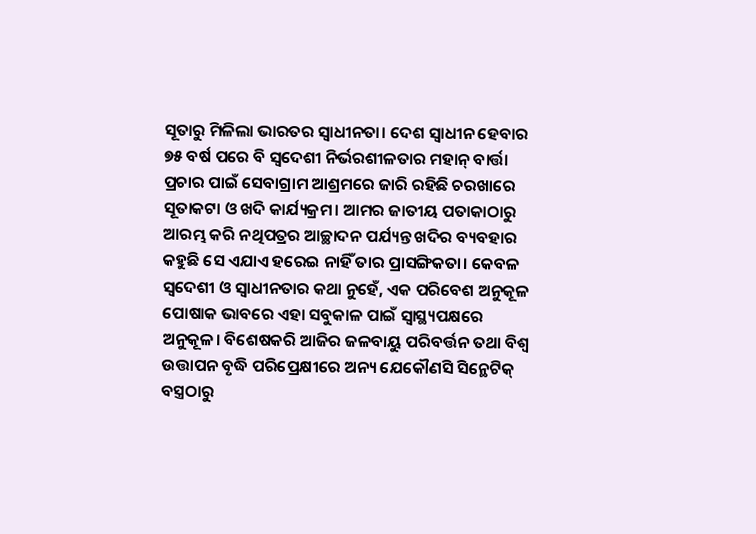ସୂତାରୁ ମିଳିଲା ଭାରତର ସ୍ବାଧୀନତା। ଦେଶ ସ୍ବାଧୀନ ହେବାର ୭୫ ବର୍ଷ ପରେ ବି ସ୍ବଦେଶୀ ନିର୍ଭରଶୀଳତାର ମହାନ୍‌ ବାର୍ତ୍ତା ପ୍ରଚାର ପାଇଁ ସେବାଗ୍ରାମ ଆଶ୍ରମରେ ଜାରି ରହିଛି ଚରଖାରେ ସୂତାକଟା ଓ ଖଦି କାର୍ଯ୍ୟକ୍ରମ। ଆମର ଜାତୀୟ ପତାକାଠାରୁ ଆରମ୍ଭ କରି ନଥିପତ୍ରର ଆଚ୍ଛାଦନ ପର୍ଯ୍ୟନ୍ତ ଖଦିର ବ୍ୟବହାର କହୁଛି ସେ ଏଯାଏ ହରେଇ ନାହିଁ ତାର ପ୍ରାସଙ୍ଗିକତା। କେବଳ ସ୍ବଦେଶୀ ଓ ସ୍ବାଧୀନତାର କଥା ନୁହେଁ, ଏକ ପରିବେଶ ଅନୁକୂଳ ପୋଷାକ ଭାବରେ ଏହା ସବୁକାଳ ପାଇଁ ସ୍ବାସ୍ଥ୍ୟପକ୍ଷରେ ଅନୁକୂଳ। ବିଶେଷକରି ଆଜିର ଜଳବାୟୁ ପରିବର୍ତ୍ତନ ତଥା ବିଶ୍ବ ଉତ୍ତାପନ ବୃଦ୍ଧି ପରିପ୍ରେକ୍ଷୀରେ ଅନ୍ୟ ଯେକୌଣସି ସିନ୍ଥେଟିକ୍‌ ବସ୍ତ୍ରଠାରୁ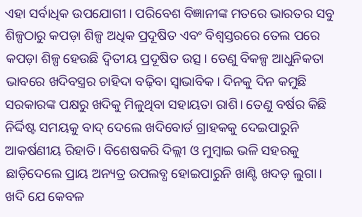ଏହା ସର୍ବାଧିକ ଉପଯୋଗୀ। ପରିବେଶ ବିଜ୍ଞାନୀଙ୍କ ମତରେ ଭାରତର ସବୁ ଶିଳ୍ପଠାରୁ କପଡ଼ା ଶିଳ୍ପ ଅଧିକ ପ୍ରଦୂଷିତ ଏବଂ ବିଶ୍ବସ୍ତରରେ ତେଲ ପରେ କପଡ଼ା ଶିଳ୍ପ ହେଉଛି ଦ୍ବିତୀୟ ପ୍ରଦୂଷିତ ଉତ୍ସ। ତେଣୁ ବିକଳ୍ପ ଆଧୁନିକତା ଭାବରେ ଖଦିବସ୍ତ୍ରର ଚାହିଦା ବଢ଼ିବା ସ୍ବାଭାବିକ। ଦିନକୁ ଦିନ କମୁଛି ସରକାରଙ୍କ ପକ୍ଷରୁ ଖଦିକୁ ମିଳୁଥିବା ସହାୟତା ରାଶି। ତେଣୁ ବର୍ଷର କିଛି ନିର୍ଦ୍ଦିଷ୍ଟ ସମୟକୁ ବାଦ୍‌ ଦେଲେ ଖଦିବୋର୍ଡ ଗ୍ରାହକକୁ ଦେଇପାରୁନି ଆକର୍ଷଣୀୟ ରିହାତି। ବିଶେଷକରି ଦିଲ୍ଲୀ ଓ ମୁମ୍ବାଇ ଭଳି ସହରକୁ ଛାଡ଼ିଦେଲେ ପ୍ରାୟ ଅନ୍ୟତ୍ର ଉପଲବ୍ଧ ହୋଇପାରୁନି ଖାଣ୍ଟି ଖଦଡ଼ ଲୁଗା।
ଖଦି ଯେ କେବଳ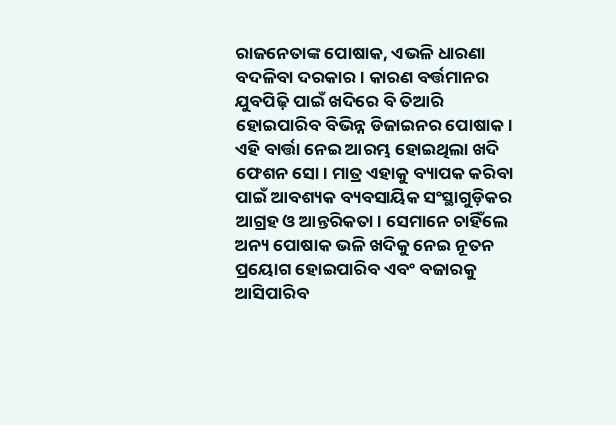ରାଜନେତାଙ୍କ ପୋଷାକ, ଏଭଳି ଧାରଣା ବଦଳିବା ଦରକାର। କାରଣ ବର୍ତ୍ତମାନର ଯୁବପିଢ଼ି ପାଇଁ ଖଦିରେ ବି ତିଆରି ହୋଇପାରିବ ବିଭିନ୍ନ ଡିଜାଇନର ପୋଷାକ। ଏହି ବାର୍ତ୍ତା ନେଇ ଆରମ୍ଭ ହୋଇଥିଲା ଖଦି ଫେଶନ ସୋ। ମାତ୍ର ଏହାକୁ ବ୍ୟାପକ କରିବା ପାଇଁ ଆବଶ୍ୟକ ବ୍ୟବସାୟିକ ସଂସ୍ଥାଗୁଡ଼ିକର ଆଗ୍ରହ ଓ ଆନ୍ତରିକତା। ସେମାନେ ଚାହିଁଲେ ଅନ୍ୟ ପୋଷାକ ଭଳି ଖଦିକୁ ନେଇ ନୂତନ ପ୍ରୟୋଗ ହୋଇପାରିବ ଏବଂ ବଜାରକୁ ଆସିପାରିବ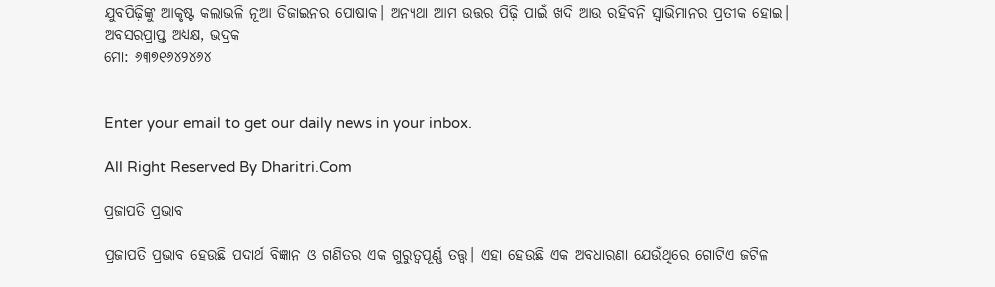ଯୁବପିଢ଼ିଙ୍କୁ ଆକୃଷ୍ଟ କଲାଭଳି ନୂଆ ଡିଜାଇନର ପୋଷାକ। ଅନ୍ୟଥା ଆମ ଉତ୍ତର ପିଢ଼ି ପାଇଁ ଖଦି ଆଉ ରହିବନି ସ୍ବାଭିମାନର ପ୍ରତୀକ ହୋଇ।
ଅବସରପ୍ରାପ୍ତ ଅଧ୍ୟକ୍ଷ, ଭଦ୍ରକ
ମୋ: ୬୩୭୧୬୪୨୪୬୪


Enter your email to get our daily news in your inbox.

All Right Reserved By Dharitri.Com

ପ୍ରଜାପତି ପ୍ରଭାବ

ପ୍ରଜାପତି ପ୍ରଭାବ ହେଉଛି ପଦାର୍ଥ ବିଜ୍ଞାନ ଓ ଗଣିତର ଏକ ଗୁରୁତ୍ୱପୂର୍ଣ୍ଣ ତତ୍ତ୍ୱ। ଏହା ହେଉଛି ଏକ ଅବଧାରଣା ଯେଉଁଥିରେ ଗୋଟିଏ ଜଟିଳ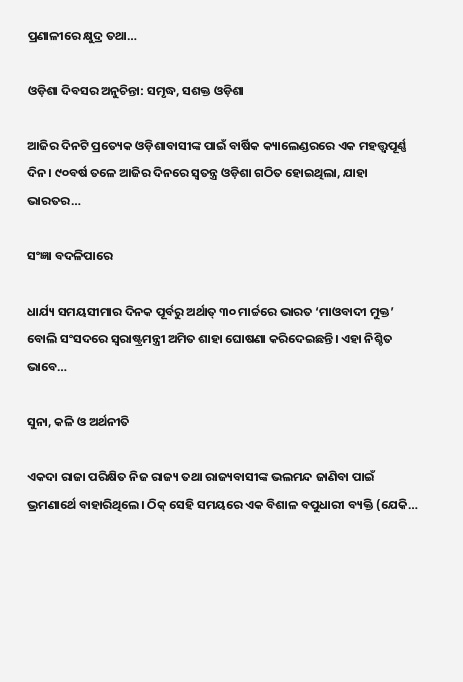ପ୍ରଣାଳୀରେ କ୍ଷୁଦ୍ର ତଥା…

ଓଡ଼ିଶା ଦିବସର ଅନୁଚିନ୍ତା: ସମୃଦ୍ଧ, ସଶକ୍ତ ଓଡ଼ିଶା

ଆଜିର ଦିନଟି ପ୍ରତ୍ୟେକ ଓଡ଼ିଶାବାସୀଙ୍କ ପାଇଁ ବାର୍ଷିକ କ୍ୟାଲେଣ୍ଡରରେ ଏକ ମହତ୍ତ୍ୱପୂର୍ଣ୍ଣ ଦିନ। ୯୦ବର୍ଷ ତଳେ ଆଜିର ଦିନରେ ସ୍ବତନ୍ତ୍ର ଓଡ଼ିଶା ଗଠିତ ହୋଇଥିଲା, ଯାହା ଭାରତର…

ସଂଜ୍ଞା ବଦଳିପାରେ

ଧାର୍ଯ୍ୟ ସମୟସୀମାର ଦିନକ ପୂର୍ବରୁ ଅର୍ଥାତ୍‌ ୩୦ ମାର୍ଚ୍ଚରେ ଭାରତ ‘ମାଓବାଦୀ ମୁକ୍ତ’ ବୋଲି ସଂସଦରେ ସ୍ବରାଷ୍ଟ୍ରମନ୍ତ୍ରୀ ଅମିତ ଶାହା ଘୋଷଣା କରିଦେଇଛନ୍ତି। ଏହା ନିଶ୍ଚିତ ଭାବେ…

ସୁନା, କଳି ଓ ଅର୍ଥନୀତି

ଏକଦା ରାଜା ପରିକ୍ଷିତ ନିଜ ରାଜ୍ୟ ତଥା ରାଜ୍ୟବାସୀଙ୍କ ଭଲମନ୍ଦ ଜାଣିବା ପାଇଁ ଭ୍ରମଣାର୍ଥେ ବାହାରିଥିଲେ। ଠିକ୍‌ ସେହି ସମୟରେ ଏକ ବିଶାଳ ବପୁଧାରୀ ବ୍ୟକ୍ତି (ଯେକି…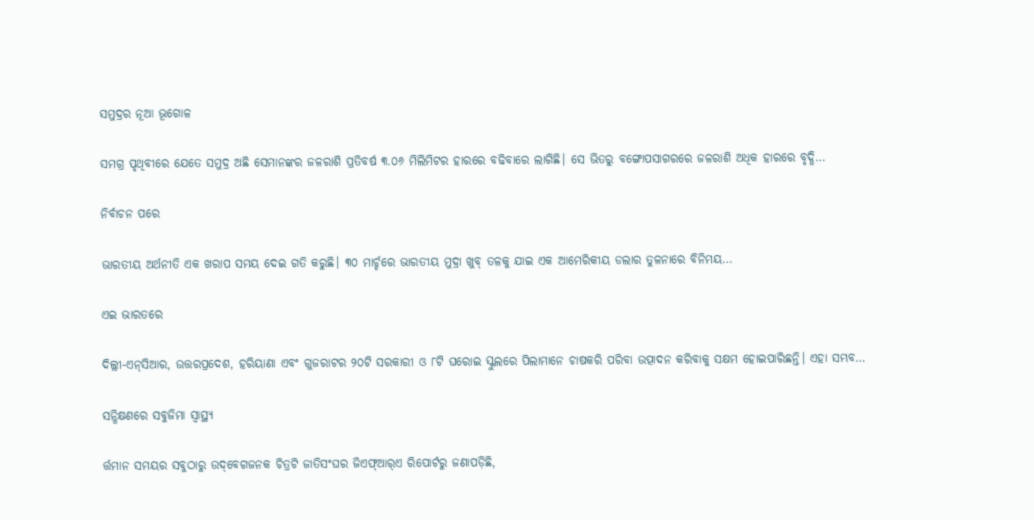ସମୁଦ୍ରର ନୂଆ ଭୂଗୋଳ

ସମଗ୍ର ପୃଥିବୀରେ ଯେତେ ସମୁଦ୍ର ଅଛି ସେମାନଙ୍କର ଜଳରାଶି ପ୍ରତିବର୍ଷ ୩.୦୬ ମିଲିମିଟର ହାରରେ ବଢିବାରେ ଲାଗିଛି। ସେ ଭିତରୁ ବଙ୍ଗୋପସାଗରରେ ଜଳରାଶି ଅଧିକ ହାରରେ ବୃଦ୍ଧି…

ନିର୍ବାଚନ ପରେ

ଭାରତୀୟ ଅର୍ଥନୀତି ଏକ ଖରାପ ସମୟ ଦେଇ ଗତି କରୁଛି। ୩୦ ମାର୍ଚ୍ଚରେ ଭାରତୀୟ ମୁଦ୍ରା ଖୁବ୍‌ ତଳକୁ ଯାଇ ଏକ ଆମେରିକୀୟ ଡଲାର ତୁଳନାରେ ବିନିମୟ…

ଏଇ ଭାରତରେ

ଦିଲ୍ଲୀ-ଏନ୍‌ସିଆର, ଉତ୍ତରପ୍ରଦେଶ, ହରିୟାଣା ଏବଂ ଗୁଜରାଟର ୨୦ଟି ସରକାରୀ ଓ ୮ଟି ଘରୋଇ ସ୍କୁଲରେ ପିଲାମାନେ ଚାଷକରି ପରିବା ଉତ୍ପାଦନ କରିବାକୁ ସକ୍ଷମ ହୋଇପାରିଛନ୍ତି। ଏହା ସମ୍ଭବ…

ସନ୍ଧିକ୍ଷଣରେ ସବୁଜିମା ସ୍ବାସ୍ଥ୍ୟ

ର୍ତ୍ତମାନ ସମୟର ସବୁଠାରୁ ଉଦ୍‌ବେଗଜନକ ଚିତ୍ରଟି ଜାତିସଂଘର ଜିଏଫ୍‌ଆର୍‌ଏ ରିପୋର୍ଟରୁ ଜଣାପଡ଼ିଛି,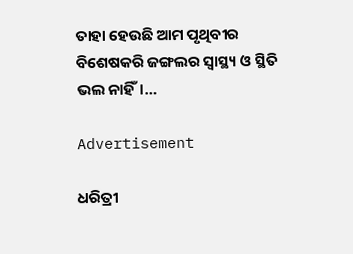ତାହା ହେଉଛି ଆମ ପୃଥିବୀର ବିଶେଷକରି ଜଙ୍ଗଲର ସ୍ବାସ୍ଥ୍ୟ ଓ ସ୍ଥିତି ଭଲ ନାହିଁ।…

Advertisement

ଧରିତ୍ରୀ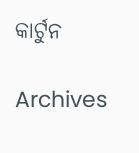କାର୍ଟୁନ

Archives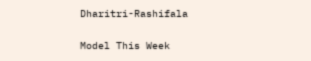Dharitri-Rashifala

Model This Week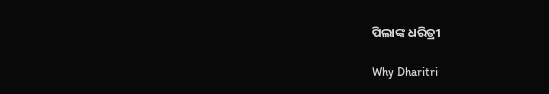ପିଲାଙ୍କ ଧରିତ୍ରୀ

Why Dharitri